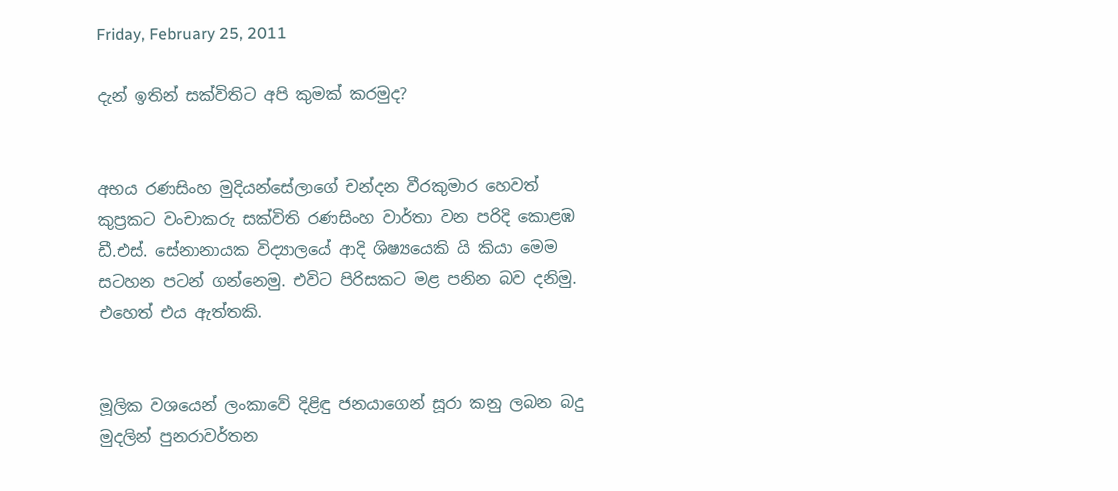Friday, February 25, 2011

දැන් ඉතින් සක්විතිට අපි කුමක් කරමුද?


අභය රණසිංහ මුදියන්සේලාගේ චන්දන වීරකුමාර හෙවත් කුප්‍රකට වංචාකරු සක්විති රණසිංහ වාර්තා වන පරිදි කොළඹ ඩී.එස්. සේනානායක විද්‍යාලයේ ආදි ශිෂ්‍යයෙකි යි කියා මෙම සටහන පටන් ගන්නෙමු. එවිට පිරිසකට මළ පනින බව දනිමු. එහෙත් එය ඇත්තකි.


මූලික වශයෙන් ලංකාවේ දිළිඳු ජනයාගෙන් සූරා කනු ලබන බදු මුදලින් පුනරාවර්තන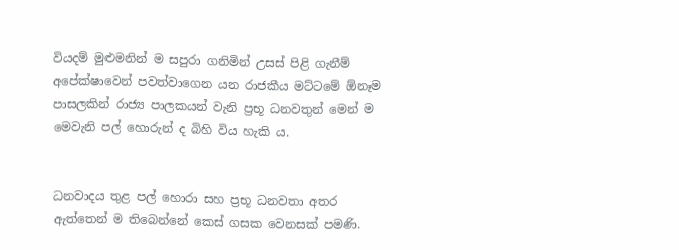වියදම් මුළුමනින් ම සපුරා ගනිමින් උසස් පිළි ගැනීම් අපේක්ෂාවෙන් පවත්වාගෙන යන රාජකීය මට්ටමේ ඕනෑම පාසලකින් රාජ්‍ය පාලකයන් වැනි ප්‍රභූ ධනවතුන් මෙන් ම මෙවැනි පල් හොරුන් ද බිහි විය හැකි ය.


ධනවාදය තුළ පල් හොරා සහ ප්‍රභූ ධනවතා අතර ඇත්තෙන් ම තිබෙන්නේ කෙස් ගසක වෙනසක් පමණි.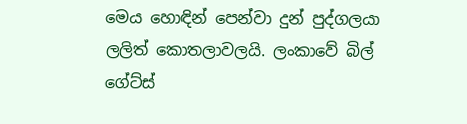මෙය හොඳින් පෙන්වා දුන් පුද්ගලයා ලලිත් කොතලාවලයි. ලංකාවේ බිල් ගේට්ස්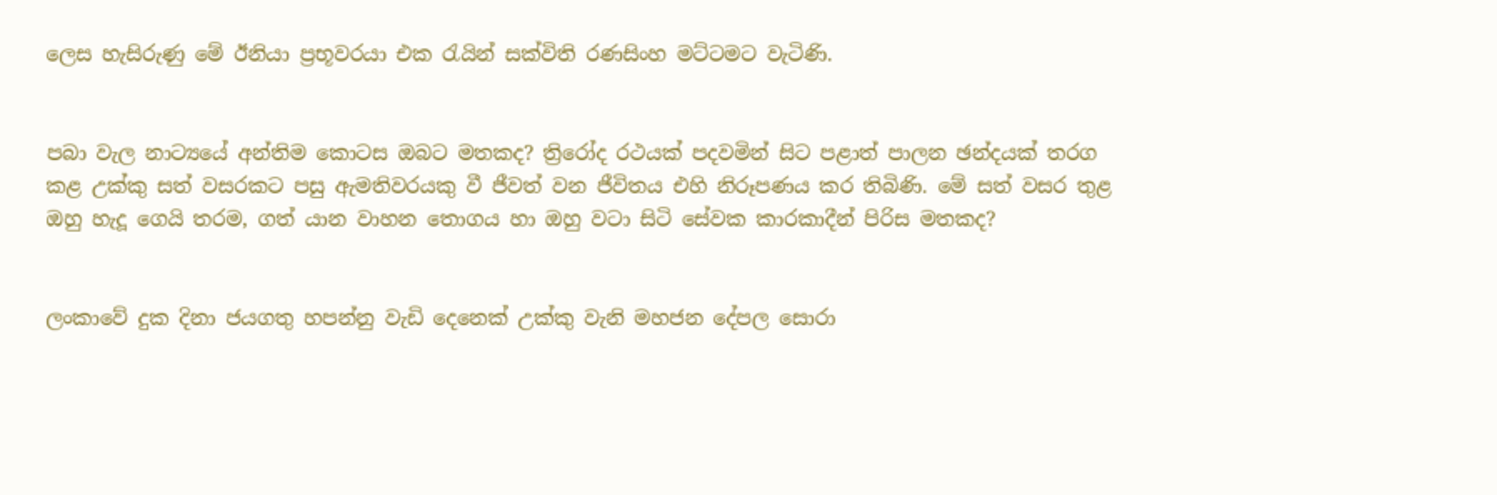ලෙස හැසිරුණු මේ ඊනියා ප්‍රභූවරයා එක රැයින් සක්විති රණසිංහ මට්ටමට වැටිණි.


පබා වැල නාට්‍යයේ අන්තිම කොටස ඔබට මතකද? ත්‍රිරෝද රථයක් පදවමින් සිට පළාත් පාලන ඡන්දයක් තරග කළ උක්කු සත් වසරකට පසු ඇමතිවරයකු වී ජීවත් වන ජීවිතය එහි නිරූපණය කර තිබිණි. මේ සත් වසර තුළ ඔහු හැදූ ගෙයි තරම, ගත් යාන වාහන තොගය හා ඔහු වටා සිටි සේවක කාරකාදීන් පිරිස මතකද?


ලංකාවේ දුක දිනා ජයගතු හපන්නු වැඩි දෙනෙක් උක්කු වැනි මහජන දේපල සොරා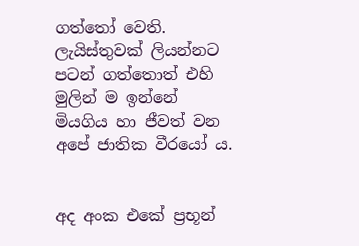ගත්තෝ වෙති. ලැයිස්තුවක් ලියන්නට පටන් ගත්තොත් එහි මුලින් ම ඉන්නේ මියගිය හා ජීවත් වන අපේ ජාතික වීරයෝ ය.


අද අංක එකේ ප්‍රභූන්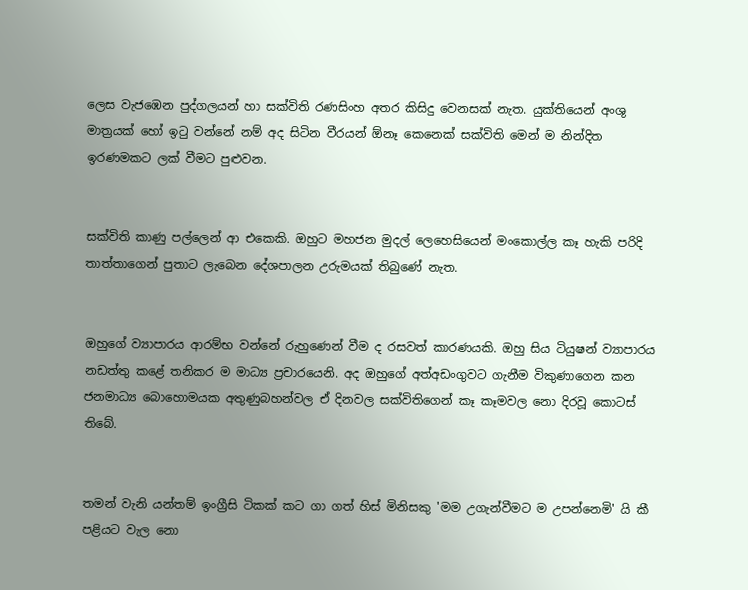ලෙස වැජඹෙන පුද්ගලයන් හා සක්විති රණසිංහ අතර කිසිදු වෙනසක් නැත. යුක්තියෙන් අංශු මාත්‍රයක් හෝ ඉටු වන්නේ නම් අද සිටින වීරයන් ඕනෑ කෙනෙක් සක්විති මෙන් ම නින්දිත ඉරණමකට ලක් වීමට පුළුවන.


සක්විති කාණු පල්ලෙන් ආ එකෙකි. ඔහුට මහජන මුදල් ලෙහෙසියෙන් මංකොල්ල කෑ හැකි පරිදි තාත්තාගෙන් පුතාට ලැබෙන දේශපාලන උරුමයක් තිබුණේ නැත.


ඔහුගේ ව්‍යාපාරය ආරම්භ වන්නේ රුහුණෙන් වීම ද රසවත් කාරණයකි. ඔහු සිය ටියුෂන් ව්‍යාපාරය නඩත්තු කළේ තනිකර ම මාධ්‍ය ප්‍රචාරයෙනි. අද ඔහුගේ අත්අඩංගුවට ගැනීම විකුණාගෙන කන ජනමාධ්‍ය බොහොමයක අතුණුබහන්වල ඒ දිනවල සක්විතිගෙන් කෑ කෑමවල නො දිරවූ කොටස් තිබේ.


තමන් වැනි යන්තම් ඉංග්‍රීසි ටිකක් කට ගා ගත් හිස් මිනිසකු 'මම උගැන්වීමට ම උපන්නෙමි' යි කී පළියට වැල නො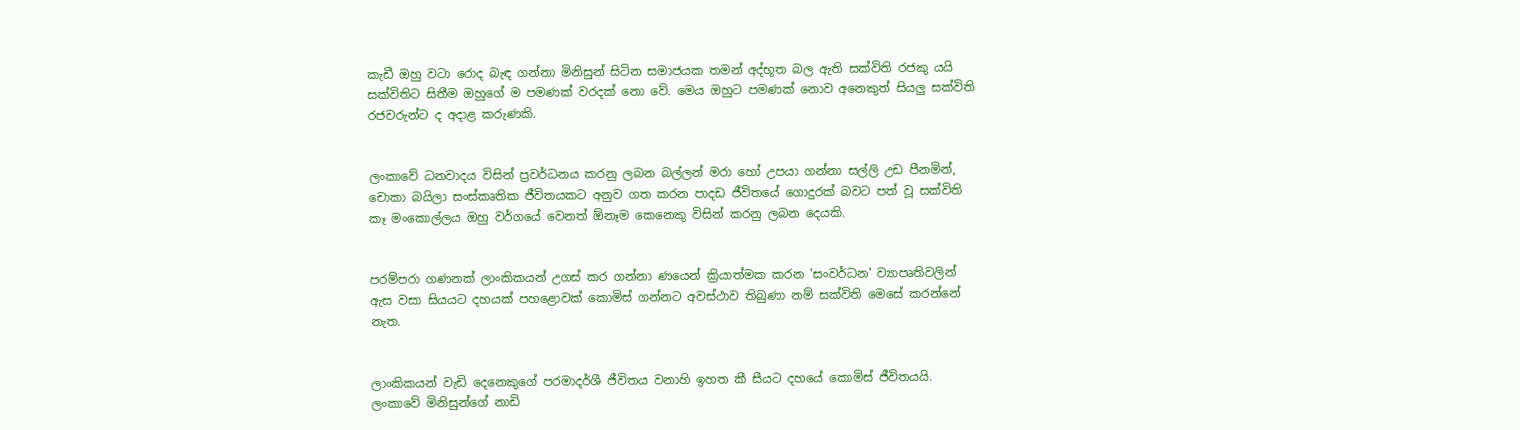කැඩී ඔහු වටා රොද බැඳ ගන්නා මිනිසුන් සිටින සමාජයක තමන් අද්භූත බල ඇති සක්විති රජකු යයි සක්විතිට සිතීම ඔහුගේ ම පමණක් වරදක් නො වේ. මෙය ඔහුට පමණක් නොව අනෙකුත් සියලු සක්විති රජවරුන්ට ද අදාළ කරුණකි.


ලංකාවේ ධනවාදය විසින් ප්‍රවර්ධනය කරනු ලබන බල්ලන් මරා හෝ උපයා ගන්නා සල්ලි උඩ පීනමින්, චොකා බයිලා සංස්කෘතික ජීවිතයකට අනුව ගත කරන පාදඩ ජීවිතයේ ගොදුරක් බවට පත් වූ සක්විති කෑ මංකොල්ලය ඔහු වර්ගයේ වෙනත් ඕනෑම කෙනෙකු විසින් කරනු ලබන දෙයකි.


පරම්පරා ගණනක් ලාංකිකයන් උගස් කර ගන්නා ණයෙන් ක්‍රියාත්මක කරන 'සංවර්ධන' ව්‍යාපෘතිවලින් ඇස වසා සියයට දහයක් පහළොවක් කොමිස් ගන්නට අවස්ථාව තිබුණා නම් සක්විති මෙසේ කරන්නේ නැත.


ලාංකිකයන් වැඩි දෙනෙකුගේ පරමාදර්ශී ජීවිතය වනාහි ඉහත කී සීයට දහයේ කොමිස් ජීවිතයයි. ලංකාවේ මිනිසුන්ගේ නාඩි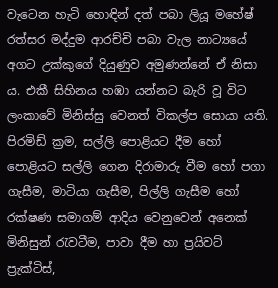වැටෙන හැටි හොඳින් දත් පබා ලියූ මහේෂ් රත්සර මද්දුම ආරච්චි පබා වැල නාට්‍යයේ අගට උක්කුගේ දියුණුව අමුණන්නේ ඒ නිසා ය. එකී සිහිනය හඹා යන්නට බැරි වූ විට ලංකාවේ මිනිස්සු වෙනත් විකල්ප සොයා යති. පිරමිඩ් ක්‍රම, සල්ලි පොළියට දීම හෝ පොළියට සල්ලි ගෙන දිරාමාරු වීම හෝ පගා ගැසීම, මාටියා ගැසීම, පිල්ලි ගැසීම හෝ රක්ෂණ සමාගම් ආදිය වෙනුවෙන් අනෙක් මිනිසුන් රැවටීම, පාවා දීම හා ප්‍රයිවට් ප්‍රැක්ටිස්,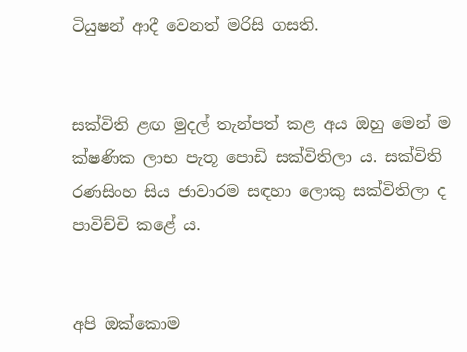ටියුෂන් ආදී වෙනත් මරිසි ගසති.


සක්විති ළඟ මුදල් තැන්පත් කළ අය ඔහු මෙන් ම ක්ෂණික ලාභ පැතූ පොඩි සක්විතිලා ය. සක්විති රණසිංහ සිය ජාවාරම සඳහා ලොකු සක්විතිලා ද පාවිච්චි කළේ ය.


අපි ඔක්කොම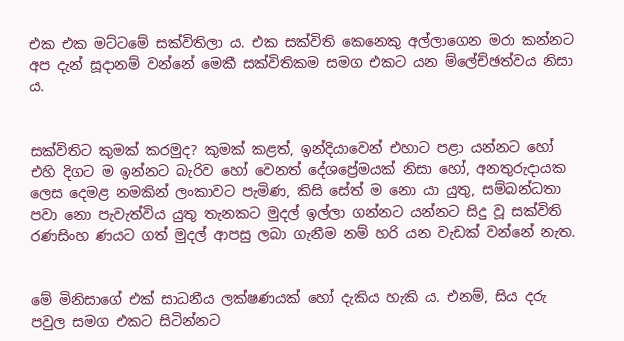එක එක මට්ටමේ සක්විතිලා ය. එක සක්විති කෙනෙකු අල්ලාගෙන මරා කන්නට අප දැන් සූදානම් වන්නේ මෙකී සක්විතිකම සමග එකට යන ම්ලේච්ඡත්වය නිසා ය.


සක්විතිට කුමක් කරමුද? කුමක් කළත්, ඉන්දියාවෙන් එහාට පළා යන්නට හෝ එහි දිගට ම ඉන්නට බැරිව හෝ වෙනත් දේශප්‍රේමයක් නිසා හෝ, අනතුරුදායක ලෙස දෙමළ නමකින් ලංකාවට පැමිණ, කිසි සේත් ම නො යා යුතු, සම්බන්ධතා පවා නො පැවැත්විය යුතු තැනකට මුදල් ඉල්ලා ගන්නට යන්නට සිදු වූ සක්විති රණසිංහ ණයට ගත් මුදල් ආපසු ලබා ගැනීම නම් හරි යන වැඩක් වන්නේ නැත.


මේ මිනිසාගේ එක් සාධනීය ලක්ෂණයක් හෝ දැකිය හැකි ය. එනම්, සිය දරු පවුල සමග එකට සිටින්නට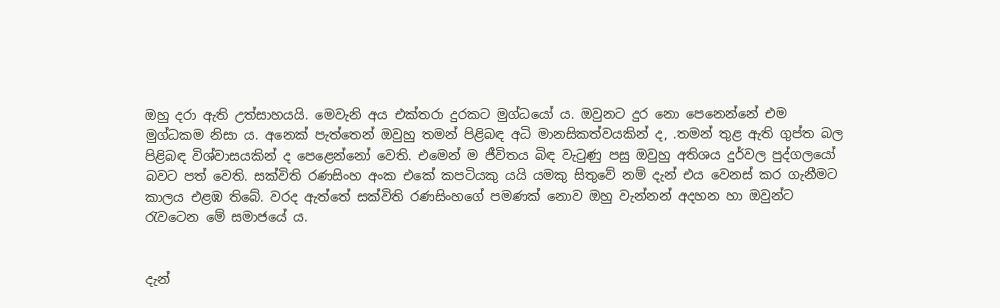ඔහු දරා ඇති උත්සාහයයි. මෙවැනි අය එක්තරා දුරකට මුග්ධයෝ ය. ඔවුනට දුර නො පෙනෙන්නේ එම මුග්ධකම නිසා ය. අනෙක් පැත්තෙන් ඔවුහු තමන් පිළිබඳ අධි මානසිකත්වයකින් ද, .තමන් තුළ ඇති ගුප්ත බල පිළිබඳ විශ්වාසයකින් ද පෙළෙන්නෝ වෙති. එමෙන් ම ජීවිතය බිඳ වැටුණු පසු ඔවුහු අතිශය දුර්වල පුද්ගලයෝ බවට පත් වෙති. සක්විති රණසිංහ අංක එකේ කපටියකු යයි යමකු සිතුවේ නම් දැන් එය වෙනස් කර ගැනීමට කාලය එළඹ තිබේ. වරද ඇත්තේ සක්විති රණසිංහගේ පමණක් නොව ඔහු වැන්නන් අදහන හා ඔවුන්ට රැවටෙන මේ සමාජයේ ය.


දැන්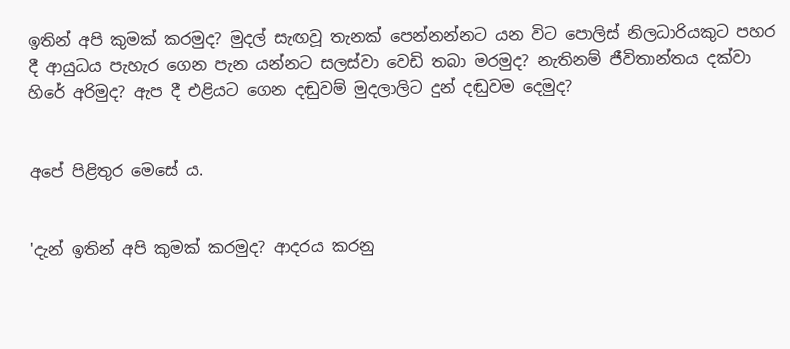ඉතින් අපි කුමක් කරමුද? මුදල් සැඟවූ තැනක් පෙන්නන්නට යන විට පොලිස් නිලධාරියකුට පහර දී ආයුධය පැහැර ගෙන පැන යන්නට සලස්වා වෙඩි තබා මරමුද? නැතිනම් ජීවිතාන්තය දක්වා හිරේ අරිමුද? ඇප දී එළියට ගෙන දඬුවම් මුදලාලිට දුන් දඬුවම දෙමුද?


අපේ පිළිතුර මෙසේ ය.


'දැන් ඉතින් අපි කුමක් කරමුද? ආදරය කරනු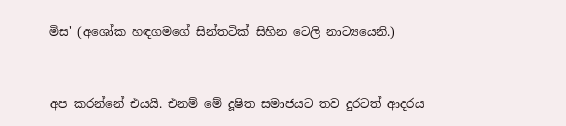මිස' (අශෝක හඳගමගේ සින්තටික් සිහින ටෙලි නාට්‍යයෙනි.)


අප කරන්නේ එයයි. එනම් මේ දූෂිත සමාජයට තව දුරටත් ආදරය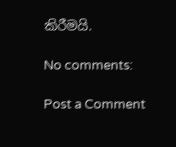කිරීමයි.

No comments:

Post a Comment